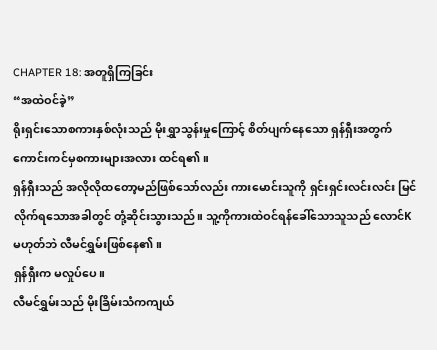CHAPTER 18: အတူရှိကြခြင်း
“အထဲဝင်ခဲ့”
ရိုးရှင်းသောစကားနှစ်လုံးသည် မိုးရွှာသွန်းမှုကြောင့် စိတ်ပျက်နေသော ရှန်ရှီးအတွက် ကောင်းကင်မှစကားများအလား ထင်ရ၏။
ရှန်ရှီးသည် အလိုလိုထတော့မည်ဖြစ်သော်လည်း ကားမောင်းသူကို ရှင်းရှင်းလင်းလင်း မြင်လိုက်ရသောအခါတွင် တုံ့ဆိုင်းသွားသည်။ သူ့ကိုကားထဲဝင်ရန်ခေါ်သောသူသည် လောင်K မဟုတ်ဘဲ လီမင်ရွှမ်းဖြစ်နေ၏။
ရှန်ရှီးက မလှုပ်ပေ။
လီမင်ရွှမ်းသည် မိုးခြိမ်းသံကကျယ်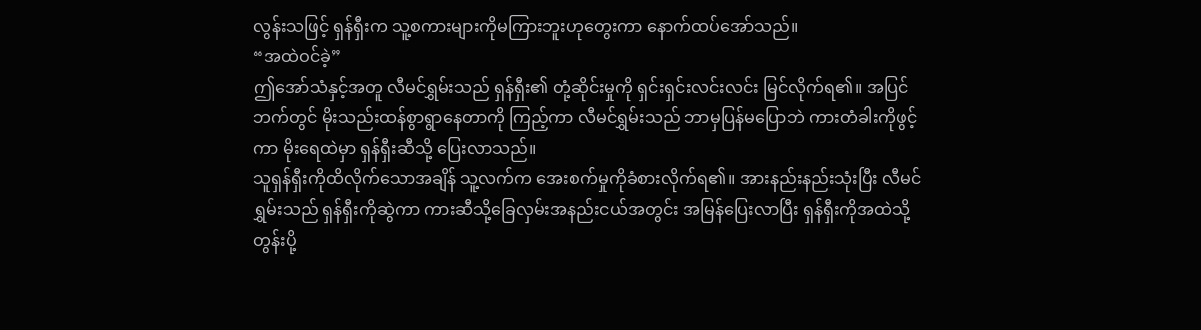လွန်းသဖြင့် ရှန်ရှီးက သူ့စကားများကိုမကြားဘူးဟုတွေးကာ နောက်ထပ်အော်သည်။
“အထဲဝင်ခဲ့”
ဤအော်သံနှင့်အတူ လီမင်ရွှမ်းသည် ရှန်ရှီး၏ တုံ့ဆိုင်းမှုကို ရှင်းရှင်းလင်းလင်း မြင်လိုက်ရ၏။ အပြင်ဘက်တွင် မိုးသည်းထန်စွာရွာနေတာကို ကြည့်ကာ လီမင်ရွှမ်းသည် ဘာမှပြန်မပြောဘဲ ကားတံခါးကိုဖွင့်ကာ မိုးရေထဲမှာ ရှန်ရှီးဆီသို့ ပြေးလာသည်။
သူရှန်ရှီးကိုထိလိုက်သောအချိန် သူ့လက်က အေးစက်မှုကိုခံစားလိုက်ရ၏။ အားနည်းနည်းသုံးပြီး လီမင်ရွှမ်းသည် ရှန်ရှီးကိုဆွဲကာ ကားဆီသို့ခြေလှမ်းအနည်းငယ်အတွင်း အမြန်ပြေးလာပြီး ရှန်ရှီးကိုအထဲသို့တွန်းပို့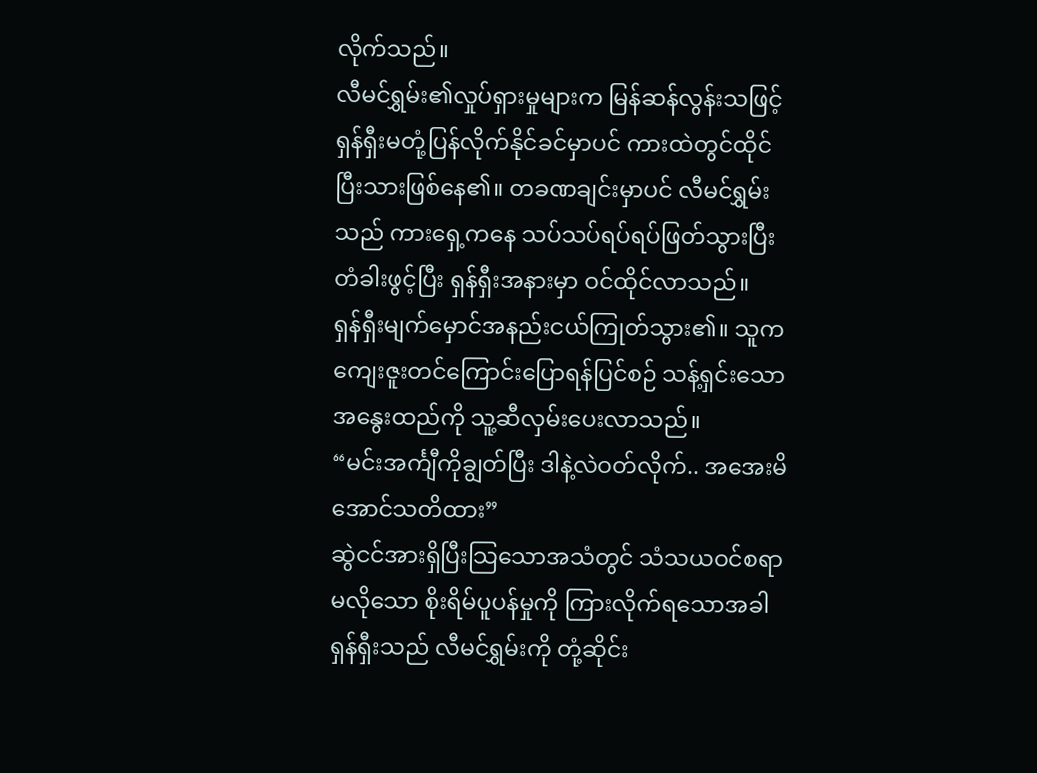လိုက်သည်။
လီမင်ရွှမ်း၏လှုပ်ရှားမှုများက မြန်ဆန်လွန်းသဖြင့် ရှန်ရှီးမတုံ့ပြန်လိုက်နိုင်ခင်မှာပင် ကားထဲတွင်ထိုင်ပြီးသားဖြစ်နေ၏။ တခဏချင်းမှာပင် လီမင်ရွှမ်းသည် ကားရှေ့ကနေ သပ်သပ်ရပ်ရပ်ဖြတ်သွားပြီး တံခါးဖွင့်ပြီး ရှန်ရှီးအနားမှာ ဝင်ထိုင်လာသည်။
ရှန်ရှီးမျက်မှောင်အနည်းငယ်ကြုတ်သွား၏။ သူကကျေးဇူးတင်ကြောင်းပြောရန်ပြင်စဉ် သန့်ရှင်းသောအနွေးထည်ကို သူ့ဆီလှမ်းပေးလာသည်။
“မင်းအင်္ကျီကိုချွတ်ပြီး ဒါနဲ့လဲဝတ်လိုက်.. အအေးမိအောင်သတိထား”
ဆွဲငင်အားရှိပြီးသြသောအသံတွင် သံသယဝင်စရာမလိုသော စိုးရိမ်ပူပန်မှုကို ကြားလိုက်ရသောအခါ ရှန်ရှီးသည် လီမင်ရွှမ်းကို တုံ့ဆိုင်း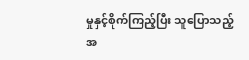မှုနှင့်စိုက်ကြည့်ပြီး သူပြောသည့်အ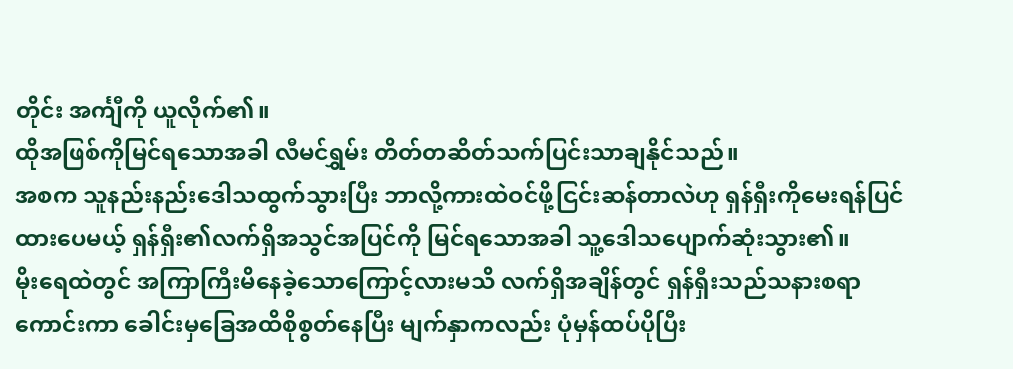တိုင်း အင်္ကျီကို ယူလိုက်၏။
ထိုအဖြစ်ကိုမြင်ရသောအခါ လီမင်ရွှမ်း တိတ်တဆိတ်သက်ပြင်းသာချနိုင်သည်။
အစက သူနည်းနည်းဒေါသထွက်သွားပြီး ဘာလို့ကားထဲဝင်ဖို့ငြင်းဆန်တာလဲဟု ရှန်ရှီးကိုမေးရန်ပြင်ထားပေမယ့် ရှန်ရှီး၏လက်ရှိအသွင်အပြင်ကို မြင်ရသောအခါ သူ့ဒေါသပျောက်ဆုံးသွား၏။
မိုးရေထဲတွင် အကြာကြီးမိနေခဲ့သောကြောင့်လားမသိ လက်ရှိအချိန်တွင် ရှန်ရှီးသည်သနားစရာကောင်းကာ ခေါင်းမှခြေအထိစိုစွတ်နေပြီး မျက်နှာကလည်း ပုံမှန်ထပ်ပိုပြီး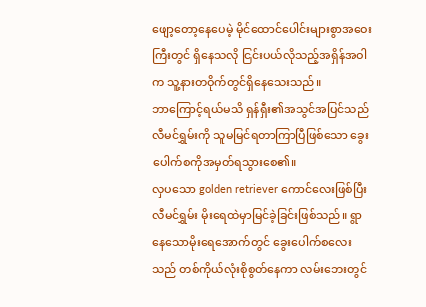ဖျော့တော့နေပေမဲ့ မိုင်ထောင်ပေါင်းများစွာအဝေးကြီးတွင် ရှိနေသလို ငြင်းပယ်လိုသည့်အရှိန်အဝါက သူ့နားတဝိုက်တွင်ရှိနေသေးသည်။
ဘာကြောင့်ရယ်မသိ ရှန်ရှီး၏အသွင်အပြင်သည် လီမင်ရွှမ်းကို သူမမြင်ရတာကြာပြီဖြစ်သော ခွေးပေါက်စကိုအမှတ်ရသွားစေ၏။
လှပသော golden retriever ကောင်လေးဖြစ်ပြီး လီမင်ရွှမ်း မိုးရေထဲမှာမြင်ခဲ့ခြင်းဖြစ်သည်။ ရွာနေသောမိုးရေအောက်တွင် ခွေးပေါက်စလေးသည် တစ်ကိုယ်လုံးစိုစွတ်နေကာ လမ်းဘေးတွင်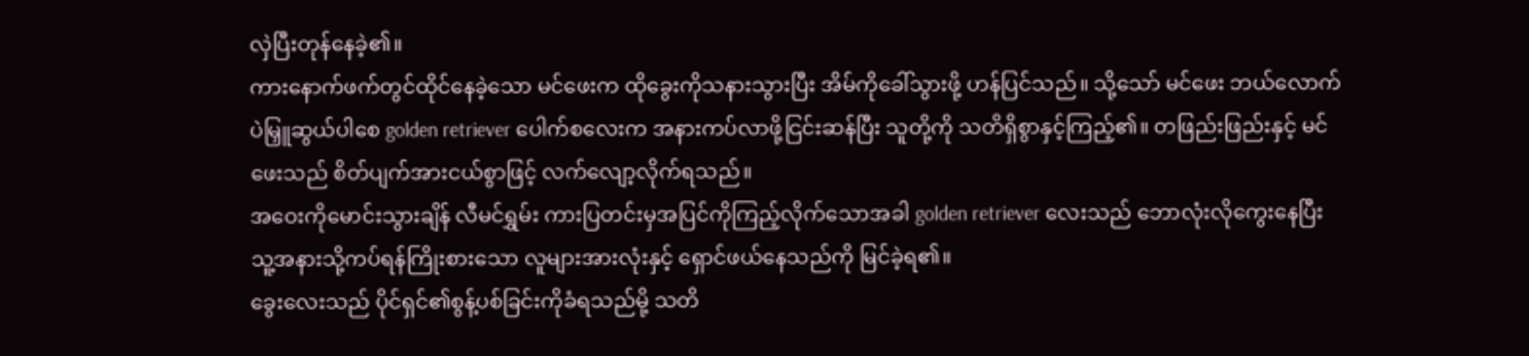လှဲပြီးတုန်နေခဲ့၏။
ကားနောက်ဖက်တွင်ထိုင်နေခဲ့သော မင်ဖေးက ထိုခွေးကိုသနားသွားပြီး အိမ်ကိုခေါ်သွားဖို့ ဟန်ပြင်သည်။ သို့သော် မင်ဖေး ဘယ်လောက်ပဲမြှူဆွယ်ပါစေ golden retriever ပေါက်စလေးက အနားကပ်လာဖို့ငြင်းဆန်ပြီး သူတို့ကို သတိရှိစွာနှင့်ကြည့်၏။ တဖြည်းဖြည်းနှင့် မင်ဖေးသည် စိတ်ပျက်အားငယ်စွာဖြင့် လက်လျော့လိုက်ရသည်။
အဝေးကိုမောင်းသွားချိန် လီမင်ရွှမ်း ကားပြတင်းမှအပြင်ကိုကြည့်လိုက်သောအခါ golden retriever လေးသည် ဘောလုံးလိုကွေးနေပြီး သူ့အနားသို့ကပ်ရန်ကြိုးစားသော လူများအားလုံးနှင့် ရှောင်ဖယ်နေသည်ကို မြင်ခဲ့ရ၏။
ခွေးလေးသည် ပိုင်ရှင်၏စွန့်ပစ်ခြင်းကိုခံရသည်မို့ သတိ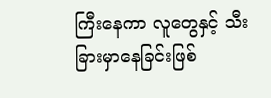ကြီးနေကာ လူတွေနှင့် သီးခြားမှာနေခြင်းဖြစ်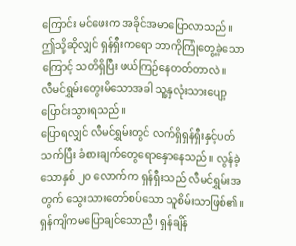ကြောင်း မင်ဖေးက အခိုင်အမာပြောလာသည်။
ဤသို့ဆိုလျှင် ရှန်ရှီးကရော ဘာကိုကြုံတွေ့ခဲ့သောကြောင့် သတိရှိပြီး ဖယ်ကြဉ်နေတတ်တာလဲ။
လီမင်ရွှမ်းတွေးမိသောအခါ သူ့နှလုံးသားပျော့ပြောင်းသွားရသည်။
ပြောရလျှင် လီမင်ရွှမ်းတွင် လက်ရှိရှန်ရှီးနှင့်ပတ်သက်ပြီး ခံစားချက်တွေရောနှောနေသည်။ လွန်ခဲ့သောနှစ် ၂၀ လောက်က ရှန်ရှီးသည် လီမင်ရွှမ်းအတွက် သွေးသားတော်စပ်သော သူစိမ်းသာဖြစ်၏။
ရှန်ကျိကမပြောချင်သောညီ၊ ရှန်ချိန်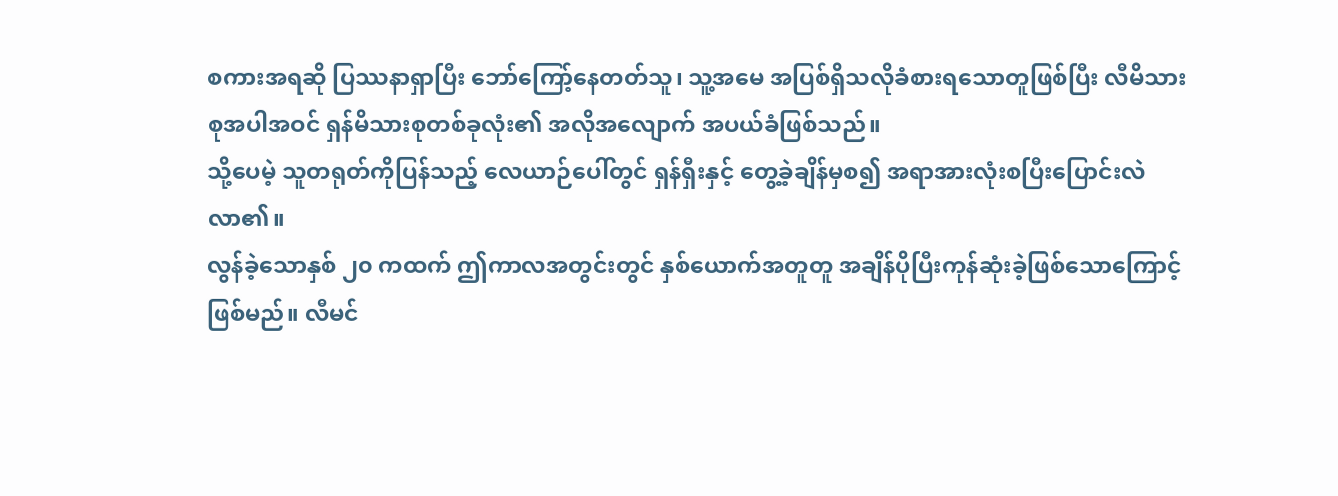စကားအရဆို ပြဿနာရှာပြီး ဘော်ကြော့်နေတတ်သူ၊ သူ့အမေ အပြစ်ရှိသလိုခံစားရသောတူဖြစ်ပြီး လီမိသားစုအပါအဝင် ရှန်မိသားစုတစ်ခုလုံး၏ အလိုအလျောက် အပယ်ခံဖြစ်သည်။
သို့ပေမဲ့ သူတရုတ်ကိုပြန်သည့် လေယာဉ်ပေါ်တွင် ရှန်ရှီးနှင့် တွေ့ခဲ့ချိန်မှစ၍ အရာအားလုံးစပြီးပြောင်းလဲလာ၏။
လွန်ခဲ့သောနှစ် ၂၀ ကထက် ဤကာလအတွင်းတွင် နှစ်ယောက်အတူတူ အချိန်ပိုပြီးကုန်ဆုံးခဲ့ဖြစ်သောကြောင့်ဖြစ်မည်။ လီမင်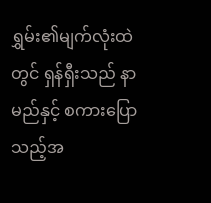ရွှမ်း၏မျက်လုံးထဲတွင် ရှန်ရှီးသည် နာမည်နှင့် စကားပြောသည့်အ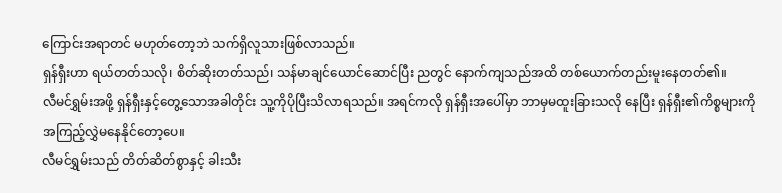ကြောင်းအရာတင် မဟုတ်တော့ဘဲ သက်ရှိလူသားဖြစ်လာသည်။
ရှန်ရှီးဟာ ရယ်တတ်သလို၊ စိတ်ဆိုးတတ်သည်၊ သန်မာချင်ယောင်ဆောင်ပြီး ညတွင် နောက်ကျသည်အထိ တစ်ယောက်တည်းမူးနေတတ်၏။
လီမင်ရွှမ်းအဖို့ ရှန်ရှီးနှင့်တွေ့သောအခါတိုင်း သူ့ကိုပိုပြီးသိလာရသည်။ အရင်ကလို ရှန်ရှီးအပေါ်မှာ ဘာမှမထူးခြားသလို နေပြီး ရှန်ရှီး၏ကိစ္စများကို အကြည့်လွှဲမနေနိုင်တော့ပေ။
လီမင်ရွှမ်းသည် တိတ်ဆိတ်စွာနှင့် ခါးသီး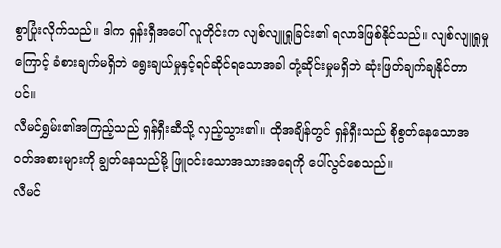စွာပြုံးလိုက်သည်။ ဒါက ရှန်းရှီအပေါ် လူတိုင်းက လျစ်လျူရှုခြင်း၏ ရလာဒ်ဖြစ်နိုင်သည်။ လျစ်လျူရှုမှုကြောင့် ခံစားချက်မရှိဘဲ ရွေးချယ်မှုနှင့်ရင်ဆိုင်ရသောအခါ တုံ့ဆိုင်းမှုမရှိဘဲ ဆုံးဖြတ်ချက်ချနိုင်တာပင်။
လီမင်ရွှမ်း၏အကြည့်သည် ရှန်ရှီးဆီသို့ လှည့်သွား၏။ ထိုအချိန်တွင် ရှန်ရှီးသည် စိုစွတ်နေသောအဝတ်အစားများကို ချွတ်နေသည်မို့ ဖြူဝင်းသောအသားအရေကို ပေါ်လွင်စေသည်။
လီမင်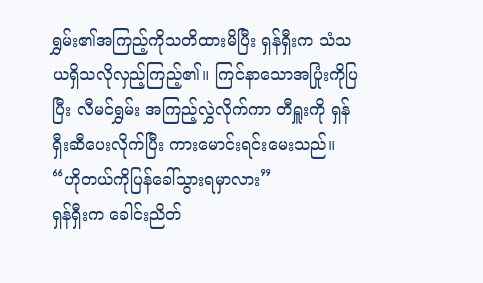ရွှမ်း၏အကြည့်ကိုသတိထားမိပြီး ရှန်ရှီးက သံသယရှိသလိုလှည့်ကြည့်၏။ ကြင်နာသောအပြုံးကိုပြပြီး လီမင်ရွှမ်း အကြည့်လွှဲလိုက်ကာ တီရှူးကို ရှန်ရှီးဆီပေးလိုက်ပြီး ကားမောင်းရင်းမေးသည်။
“ဟိုတယ်ကိုပြန်ခေါ်သွားရမှာလား”
ရှန်ရှီးက ခေါင်းညိတ်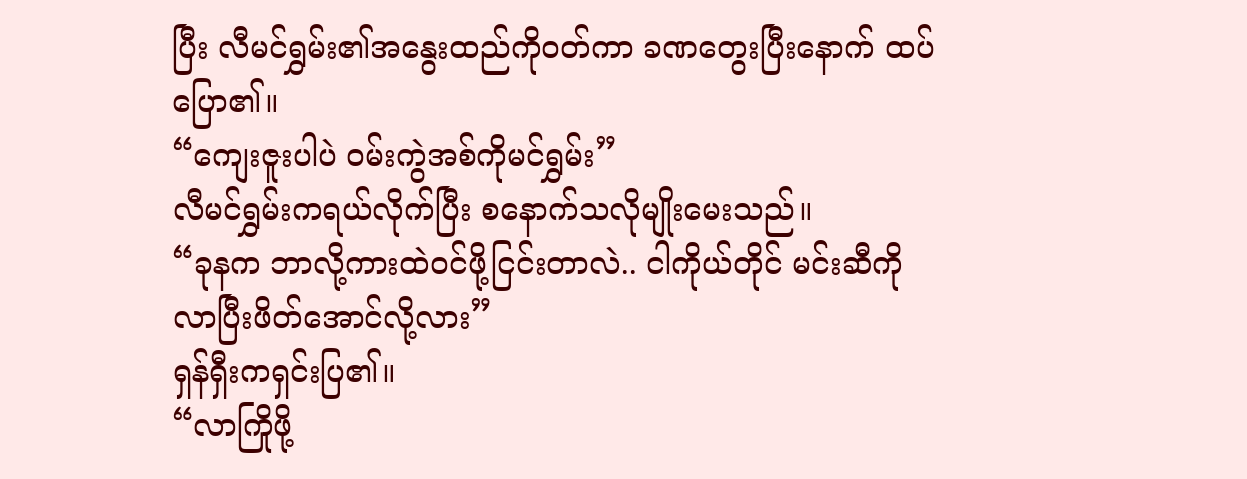ပြီး လီမင်ရွှမ်း၏အနွေးထည်ကိုဝတ်ကာ ခဏတွေးပြီးနောက် ထပ်ပြော၏။
“ကျေးဇူးပါပဲ ဝမ်းကွဲအစ်ကိုမင်ရွှမ်း”
လီမင်ရွှမ်းကရယ်လိုက်ပြီး စနောက်သလိုမျိုးမေးသည်။
“ခုနက ဘာလို့ကားထဲဝင်ဖို့ငြင်းတာလဲ.. ငါကိုယ်တိုင် မင်းဆီကိုလာပြီးဖိတ်အောင်လို့လား”
ရှန်ရှီးကရှင်းပြ၏။
“လာကြိုဖို့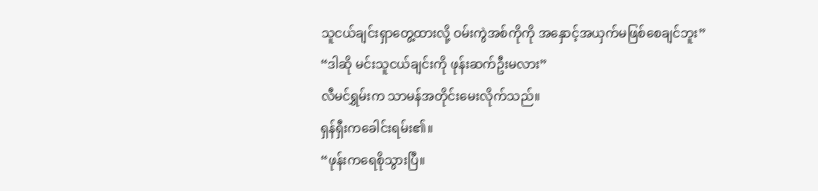သူငယ်ချင်းရှာတွေ့ထားလို့ ဝမ်းကွဲအစ်ကိုကို အနှောင့်အယှက်မဖြစ်စေချင်ဘူး”
“ဒါဆို မင်းသူငယ်ချင်းကို ဖုန်းဆက်ဦးမလား”
လီမင်ရွှမ်းက သာမန်အတိုင်းမေးလိုက်သည်။
ရှန်ရှီးကခေါင်းရမ်း၏။
“ဖုန်းကရေစိုသွားပြီ။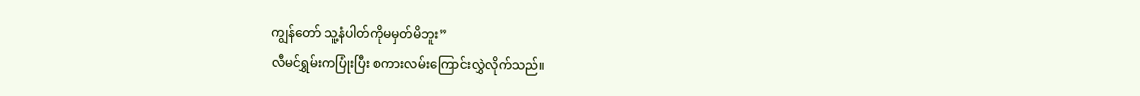ကျွန်တော် သူ့နံပါတ်ကိုမမှတ်မိဘူး”
လီမင်ရွှမ်းကပြုံးပြီး စကားလမ်းကြောင်းလွှဲလိုက်သည်။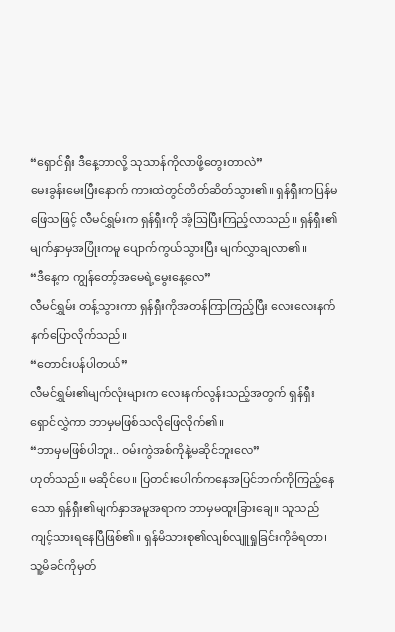“ရှောင်ရှီး ဒီနေ့ဘာလို့ သုသာန်ကိုလာဖို့တွေးတာလဲ”
မေးခွန်းမေးပြီးနောက် ကားထဲတွင်တိတ်ဆိတ်သွား၏။ ရှန်ရှီးကပြန်မဖြေသဖြင့် လီမင်ရွှမ်းက ရှန်ရှီးကို အံ့ဩပြီးကြည့်လာသည်။ ရှန်ရှီး၏မျက်နှာမှအပြုံးကမူ ပျောက်ကွယ်သွားပြီး မျက်လွှာချလာ၏။
“ဒီနေ့က ကျွန်တော့်အမေရဲ့မွေးနေ့လေ”
လီမင်ရွှမ်း တန့်သွားကာ ရှန်ရှီးကိုအတန်ကြာကြည့်ပြီး လေးလေးနက်နက်ပြောလိုက်သည်။
“တောင်းပန်ပါတယ်”
လီမင်ရွှမ်း၏မျက်လုံးများက လေးနက်လွန်းသည့်အတွက် ရှန်ရှီးရှောင်လွှဲကာ ဘာမှမဖြစ်သလိုဖြေလိုက်၏။
“ဘာမှမဖြစ်ပါဘူး.. ဝမ်းကွဲအစ်ကိုနဲ့မဆိုင်ဘူးလေ”
ဟုတ်သည်။ မဆိုင်ပေ။ ပြတင်းပေါက်ကနေအပြင်ဘက်ကိုကြည့်နေသော ရှန်ရှီး၏မျက်နှာအမူအရာက ဘာမှမထူးခြားချေ။ သူသည် ကျင့်သားရနေပြီဖြစ်၏။ ရှန်မိသားစု၏လျစ်လျူရှုခြင်းကိုခံရတာ၊ သူ့မိခင်ကိုမှတ်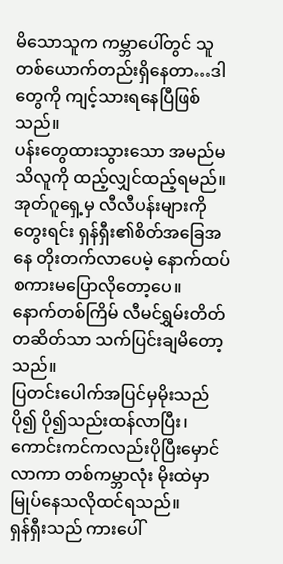မိသောသူက ကမ္ဘာပေါ်တွင် သူတစ်ယောက်တည်းရှိနေတာ…ဒါတွေကို ကျင့်သားရနေပြီဖြစ်သည်။
ပန်းတွေထားသွားသော အမည်မသိလူကို ထည့်လျှင်ထည့်ရမည်။ အုတ်ဂူရှေ့မှ လီလီပန်းများကိုတွေးရင်း ရှန်ရှီး၏စိတ်အခြေအနေ တိုးတက်လာပေမဲ့ နောက်ထပ်စကားမပြောလိုတော့ပေ။
နောက်တစ်ကြိမ် လီမင်ရွှမ်းတိတ်တဆိတ်သာ သက်ပြင်းချမိတော့သည်။
ပြတင်းပေါက်အပြင်မှမိုးသည် ပို၍ ပို၍သည်းထန်လာပြီး၊ ကောင်းကင်ကလည်းပိုပြီးမှောင်လာကာ တစ်ကမ္ဘာလုံး မိုးထဲမှာမြုပ်နေသလိုထင်ရသည်။
ရှန်ရှီးသည် ကားပေါ်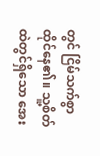တွင် ငြိမ်သက်စွာ ထိုင်နေ၏။ သူ့စိတ်ထဲတွင်ရှိသော အေး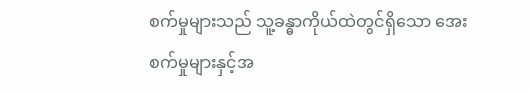စက်မှုများသည် သူ့ခန္ဓာကိုယ်ထဲတွင်ရှိသော အေးစက်မှုများနှင့်အ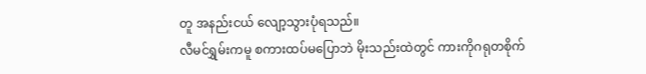တူ အနည်းငယ် လျော့သွားပုံရသည်။
လီမင်ရွှမ်းကမူ စကားထပ်မပြောဘဲ မိုးသည်းထဲတွင် ကားကိုဂရုတစိုက်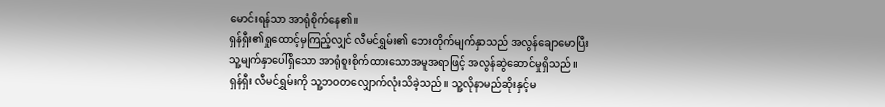မောင်းရန်သာ အာရုံစိုက်နေ၏။
ရှန်ရှီး၏ရှုထောင့်မှကြည့်လျှင် လီမင်ရွှမ်း၏ ဘေးတိုက်မျက်နှာသည် အလွန်ချောမောပြီး သူ့မျက်နှာပေါ်ရှိသော အာရုံစူးစိုက်ထားသောအမူအရာဖြင့် အလွန်ဆွဲဆောင်မှုရှိသည်။
ရှန်ရှီး လီမင်ရွှမ်းကို သူ့ဘဝတလျှောက်လုံးသိခဲ့သည်။ သူ့လိုနာမည်ဆိုးနှင့်မ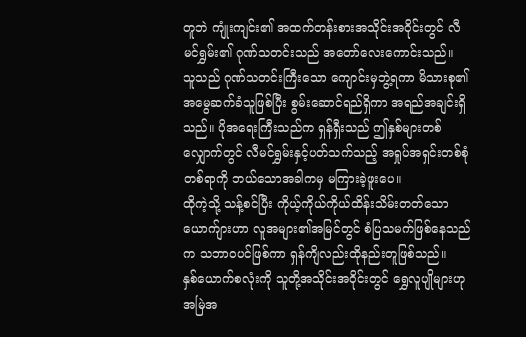တူဘဲ ကျုံးကျင်း၏ အထက်တန်းစားအသိုင်းအဝိုင်းတွင် လီမင်ရွှမ်း၏ ဂုဏ်သတင်းသည် အတော်လေးကောင်းသည်။
သူသည် ဂုဏ်သတင်းကြီးသော ကျောင်းမှဘွဲ့ရကာ မိသားစု၏အမွေဆက်ခံသူဖြစ်ပြီး စွမ်းဆောင်ရည်ရှိကာ အရည်အချင်းရှိသည်။ ပိုအရေးကြီးသည်က ရှန်ရှီးသည် ဤနှစ်များတစ်လျှောက်တွင် လီမင်ရွှမ်းနှင့်ပတ်သက်သည့် အရှုပ်အရှင်းတစ်စုံတစ်ရာကို ဘယ်သောအခါကမှ မကြားခဲ့ဖူးပေ။
ထိုကဲ့သို့ သန့်စင်ပြီး ကိုယ့်ကိုယ်ကိုယ်ထိန်းသိမ်းတတ်သော ယောက်ျားဟာ လူအများ၏အမြင်တွင် စံပြသမက်ဖြစ်နေသည်က သဘာဝပင်ဖြစ်ကာ ရှန်ကျိလည်းထိုနည်းတူဖြစ်သည်။
နှစ်ယောက်စလုံးကို သူတို့အသိုင်းအဝိုင်းတွင် ရွှေလူပျိုများဟု အမြဲအ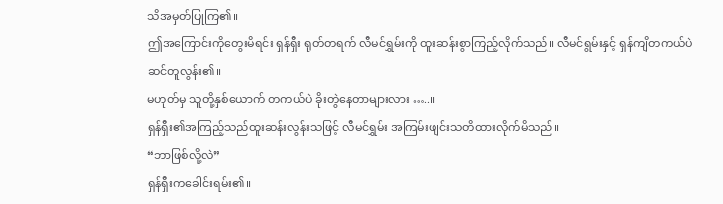သိအမှတ်ပြုကြ၏။
ဤအကြောင်းကိုတွေးမိရင်း ရှန်ရှီး ရုတ်တရက် လီမင်ရွှမ်းကို ထူးဆန်းစွာကြည့်လိုက်သည်။ လီမင်ရွမ်းနှင့် ရှန်ကျိတကယ်ပဲဆင်တူလွန်း၏။
မဟုတ်မှ သူတို့နှစ်ယောက် တကယ်ပဲ ခိုးတွဲနေတာများလား …..။
ရှန်ရှီး၏အကြည့်သည်ထူးဆန်းလွန်းသဖြင့် လီမင်ရွှမ်း အကြမ်းဖျင်းသတိထားလိုက်မိသည်။
“ဘာဖြစ်လို့လဲ”
ရှန်ရှီးကခေါင်းရမ်း၏။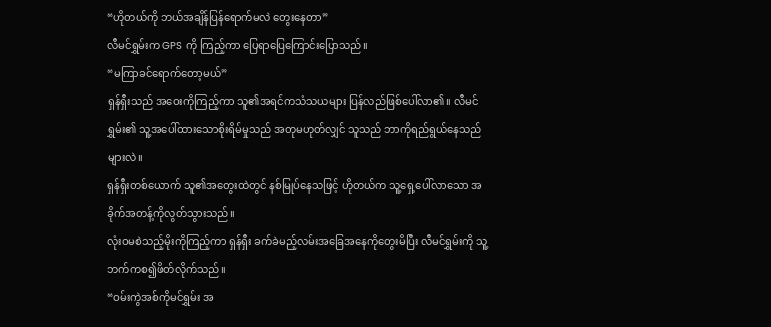“ဟိုတယ်ကို ဘယ်အချိန်ပြန်ရောက်မလဲ တွေးနေတာ”
လီမင်ရွှမ်းက GPS ကို ကြည့်ကာ ပြေရာပြေကြောင်းပြောသည်။
“မကြာခင်ရောက်တော့မယ်”
ရှန်ရှီးသည် အဝေးကိုကြည့်ကာ သူ၏အရင်ကသံသယများ ပြန်လည်ဖြစ်ပေါ်လာ၏။ လီမင်ရွှမ်း၏ သူ့အပေါ်ထားသောစိုးရိမ်မှုသည် အတုမဟုတ်လျှင် သူသည် ဘာကိုရည်ရွယ်နေသည်များလဲ။
ရှန်ရှီးတစ်ယောက် သူ၏အတွေးထဲတွင် နစ်မြုပ်နေသဖြင့် ဟိုတယ်က သူ့ရှေ့ပေါ်လာသော အခိုက်အတန့်ကိုလွတ်သွားသည်။
လုံးဝမစဲသည့်မိုးကိုကြည့်ကာ ရှန်ရှီး ခက်ခဲမည့်လမ်းအခြေအနေကိုတွေးမိပြီး လီမင်ရွှမ်းကို သူ့ဘက်ကစ၍ဖိတ်လိုက်သည်။
“ဝမ်းကွဲအစ်ကိုမင်ရွှမ်း အ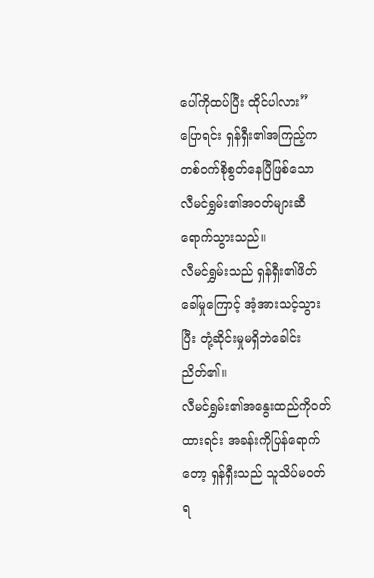ပေါ်ကိုထပ်ပြီး ထိုင်ပါလား”
ပြောရင်း ရှန်ရှီး၏အကြည့်က တစ်ဝက်စိုစွတ်နေပြီဖြစ်သော လီမင်ရွှမ်း၏အဝတ်များဆီရောက်သွားသည်။
လီမင်ရွှမ်းသည် ရှန်ရှီး၏ဖိတ်ခေါ်မှုကြောင့် အံ့အားသင့်သွားပြီး တုံ့ဆိုင်းမှုမရှိဘဲခေါင်းညိတ်၏။
လီမင်ရွှမ်း၏အနွေးထည်ကိုဝတ်ထားရင်း အခန်းကိုပြန်ရောက်တော့ ရှန်ရှီးသည် သူသိပ်မဝတ်ရ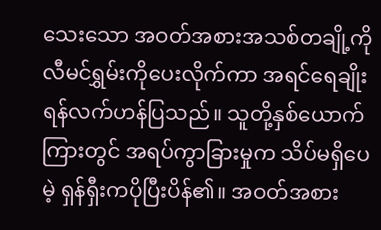သေးသော အဝတ်အစားအသစ်တချို့ကို လီမင်ရွှမ်းကိုပေးလိုက်ကာ အရင်ရေချိုးရန်လက်ဟန်ပြသည်။ သူတို့နှစ်ယောက်ကြားတွင် အရပ်ကွာခြားမှုက သိပ်မရှိပေမဲ့ ရှန်ရှီးကပိုပြီးပိန်၏။ အဝတ်အစား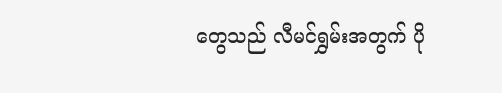တွေသည် လီမင်ရွှမ်းအတွက် ပို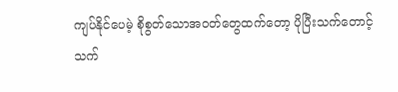ကျပ်နိုင်ပေမဲ့ စိုစွတ်သောအဝတ်တွေထက်တော့ ပိုပြီးသက်တောင့်သက်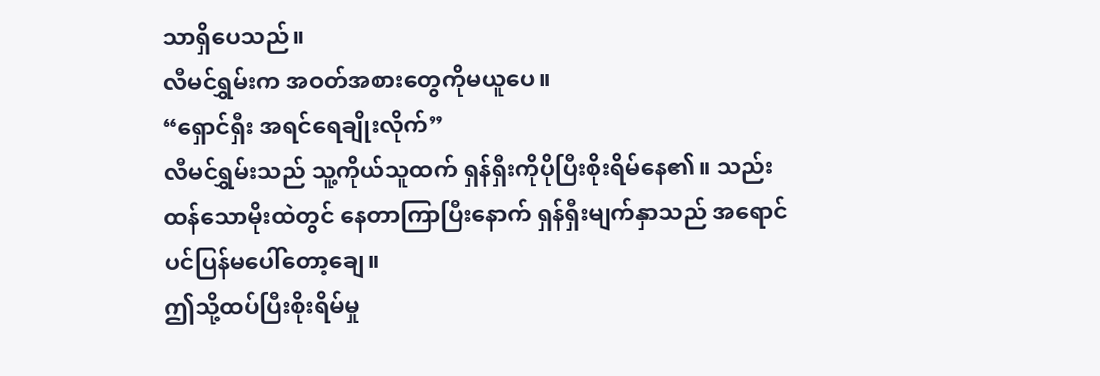သာရှိပေသည်။
လီမင်ရွှမ်းက အဝတ်အစားတွေကိုမယူပေ။
“ရှောင်ရှီး အရင်ရေချိုးလိုက်”
လီမင်ရွှမ်းသည် သူ့ကိုယ်သူထက် ရှန်ရှီးကိုပိုပြီးစိုးရိမ်နေ၏။ သည်းထန်သောမိုးထဲတွင် နေတာကြာပြီးနောက် ရှန်ရှီးမျက်နှာသည် အရောင်ပင်ပြန်မပေါ်တော့ချေ။
ဤသို့ထပ်ပြီးစိုးရိမ်မှု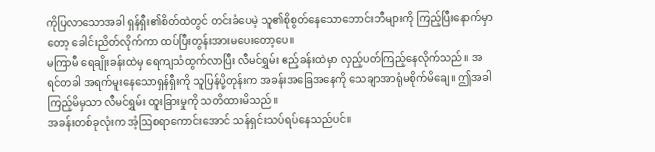ကိုပြလာသောအခါ ရှန်ရှီး၏စိတ်ထဲတွင် တင်းခံပေမဲ့ သူ၏စိုစွတ်နေသောဘောင်းဘီများကို ကြည့်ပြီးနောက်မှာတော့ ခေါင်းညိတ်လိုက်ကာ ထပ်ပြီးတွန်းအားမပေးတော့ပေ။
မကြာမီ ရေချိုးခန်းထဲမှ ရေကျသံထွက်လာပြီး လီမင်ရွှမ်း ဧည့်ခန်းထဲမှာ လှည့်ပတ်ကြည့်နေလိုက်သည်။ အရင်တခါ အရက်မူးနေသောရှန်ရှီးကို သူပြန်ပို့တုန်းက အခန်းအခြေအနေကို သေချာအာရုံမစိုက်မိချေ။ ဤအခါ ကြည့်မိမှသာ လီမင်ရွှမ်း ထူးခြားမှုကို သတိထားမိသည်။
အခန်းတစ်ခုလုံးက အံ့ဩစရာကောင်းအောင် သန်ရှင်းသပ်ရပ်နေသည်ပင်။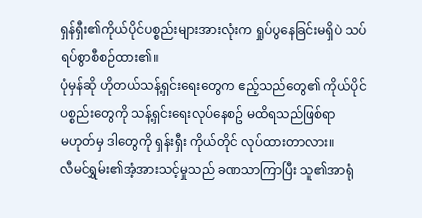ရှန်ရှီး၏ကိုယ်ပိုင်ပစ္စည်းများအားလုံးက ရှုပ်ပွနေခြင်းမရှိပဲ သပ်ရပ်စွာစီစဉ်ထား၏။
ပုံမှန်ဆို ဟိုတယ်သန့်ရှင်းရေးတွေက ဧည့်သည်တွေ၏ ကိုယ်ပိုင်ပစ္စည်းတွေကို သန့်ရှင်းရေးလုပ်နေစဥ် မထိရသည်ဖြစ်ရာ
မဟုတ်မှ ဒါတွေကို ရှန်းရှီး ကိုယ်တိုင် လုပ်ထားတာလား။
လီမင်ရွှမ်း၏အံ့အားသင့်မှုသည် ခဏသာကြာပြီး သူ၏အာရုံ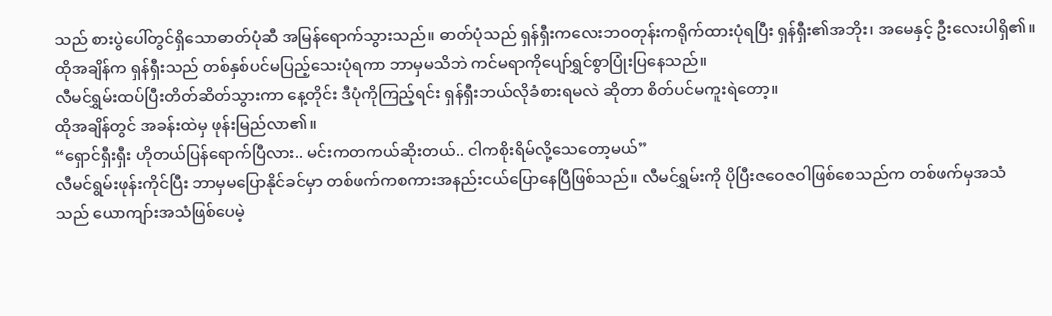သည် စားပွဲပေါ်တွင်ရှိသောဓာတ်ပုံဆီ အမြန်ရောက်သွားသည်။ ဓာတ်ပုံသည် ရှန်ရှီးကလေးဘဝတုန်းကရိုက်ထားပုံရပြီး ရှန်ရှီး၏အဘိုး၊ အမေနှင့် ဦးလေးပါရှိ၏။ ထိုအချိန်က ရှန်ရှီးသည် တစ်နှစ်ပင်မပြည့်သေးပုံရကာ ဘာမှမသိဘဲ ကင်မရာကိုပျော်ရွှင်စွာပြုံးပြနေသည်။
လီမင်ရွှမ်းထပ်ပြီးတိတ်ဆိတ်သွားကာ နေ့တိုင်း ဒီပုံကိုကြည့်ရင်း ရှန်ရှီးဘယ်လိုခံစားရမလဲ ဆိုတာ စိတ်ပင်မကူးရဲတော့။
ထိုအချိန်တွင် အခန်းထဲမှ ဖုန်းမြည်လာ၏။
“ရှောင်ရှီးရှီး ဟိုတယ်ပြန်ရောက်ပြီလား.. မင်းကတကယ်ဆိုးတယ်.. ငါကစိုးရိမ်လို့သေတော့မယ်”
လီမင်ရွမ်းဖုန်းကိုင်ပြီး ဘာမှမပြောနိုင်ခင်မှာ တစ်ဖက်ကစကားအနည်းငယ်ပြောနေပြီဖြစ်သည်။ လီမင်ရွှမ်းကို ပိုပြီးဇဝေဇဝါဖြစ်စေသည်က တစ်ဖက်မှအသံသည် ယောကျာ်းအသံဖြစ်ပေမဲ့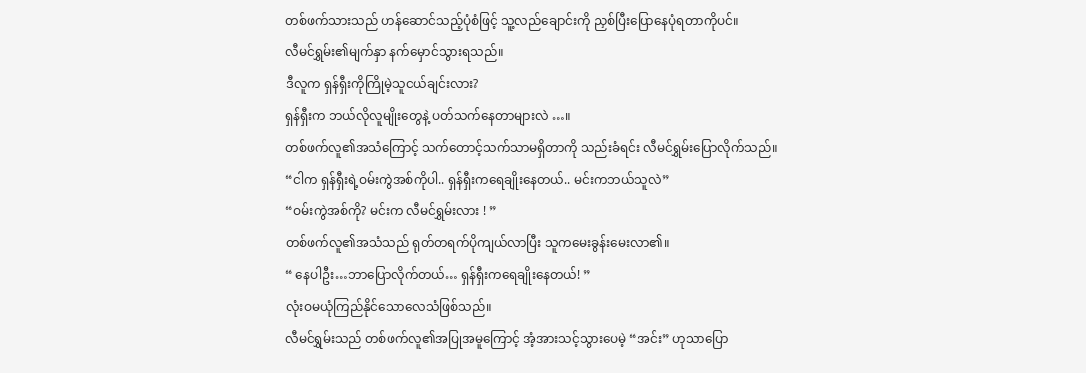တစ်ဖက်သားသည် ဟန်ဆောင်သည့်ပုံစံဖြင့် သူ့လည်ချောင်းကို ညှစ်ပြီးပြောနေပုံရတာကိုပင်။
လီမင်ရွှမ်း၏မျက်နှာ နက်မှောင်သွားရသည်။
ဒီလူက ရှန်ရှီးကိုကြိုမဲ့သူငယ်ချင်းလား?
ရှန်ရှီးက ဘယ်လိုလူမျိုးတွေနဲ့ ပတ်သက်နေတာများလဲ …။
တစ်ဖက်လူ၏အသံကြောင့် သက်တောင့်သက်သာမရှိတာကို သည်းခံရင်း လီမင်ရွှမ်းပြောလိုက်သည်။
“ငါက ရှန်ရှီးရဲ့ဝမ်းကွဲအစ်ကိုပါ.. ရှန်ရှီးကရေချိုးနေတယ်.. မင်းကဘယ်သူလဲ”
“ဝမ်းကွဲအစ်ကို? မင်းက လီမင်ရွှမ်းလား ! ”
တစ်ဖက်လူ၏အသံသည် ရုတ်တရက်ပိုကျယ်လာပြီး သူကမေးခွန်းမေးလာ၏။
“ နေပါဦး…ဘာပြောလိုက်တယ်… ရှန်ရှီးကရေချိုးနေတယ်! ”
လုံးဝမယုံကြည်နိုင်သောလေသံဖြစ်သည်။
လီမင်ရွှမ်းသည် တစ်ဖက်လူ၏အပြုအမူကြောင့် အံ့အားသင့်သွားပေမဲ့ “အင်း” ဟုသာပြော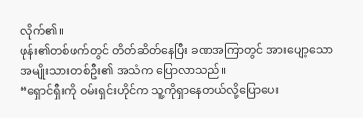လိုက်၏။
ဖုန်း၏တစ်ဖက်တွင် တိတ်ဆိတ်နေပြီး ခဏအကြာတွင် အားပျော့သော အမျိုးသားတစ်ဦး၏ အသံက ပြောလာသည်။
“ရှောင်ရှီးကို ဝမ်းရှင်းဟိုင်က သူ့ကိုရှာနေတယ်လို့ပြောပေး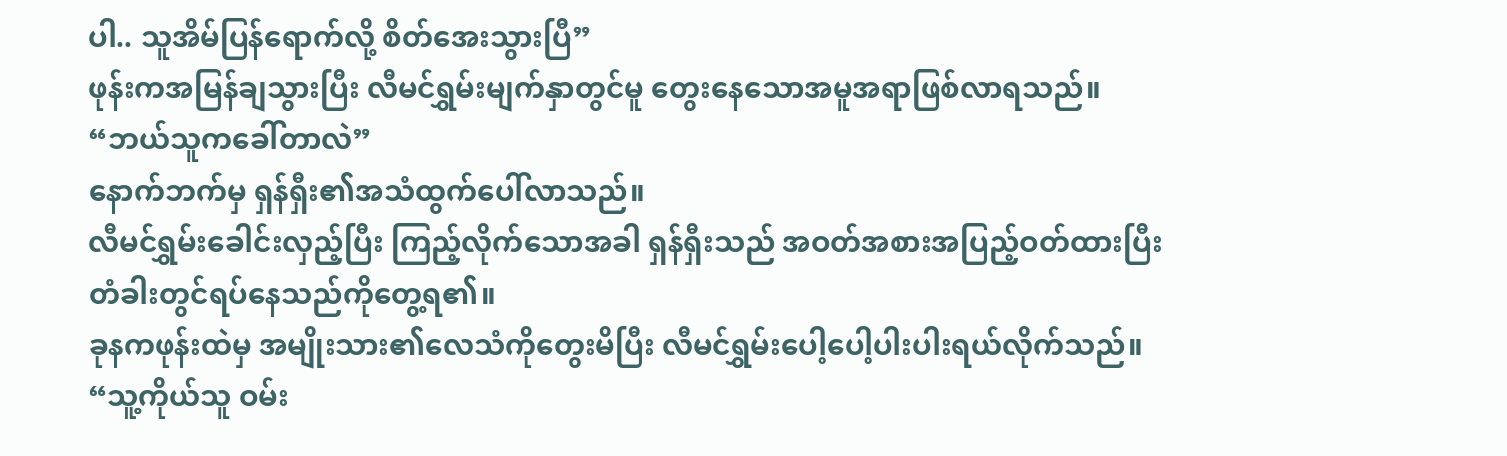ပါ.. သူအိမ်ပြန်ရောက်လို့ စိတ်အေးသွားပြီ”
ဖုန်းကအမြန်ချသွားပြီး လီမင်ရွှမ်းမျက်နှာတွင်မူ တွေးနေသောအမူအရာဖြစ်လာရသည်။
“ဘယ်သူကခေါ်တာလဲ”
နောက်ဘက်မှ ရှန်ရှီး၏အသံထွက်ပေါ်လာသည်။
လီမင်ရွှမ်းခေါင်းလှည့်ပြီး ကြည့်လိုက်သောအခါ ရှန်ရှီးသည် အဝတ်အစားအပြည့်ဝတ်ထားပြီး တံခါးတွင်ရပ်နေသည်ကိုတွေ့ရ၏။
ခုနကဖုန်းထဲမှ အမျိုးသား၏လေသံကိုတွေးမိပြီး လီမင်ရွှမ်းပေါ့ပေါ့ပါးပါးရယ်လိုက်သည်။
“သူ့ကိုယ်သူ ဝမ်း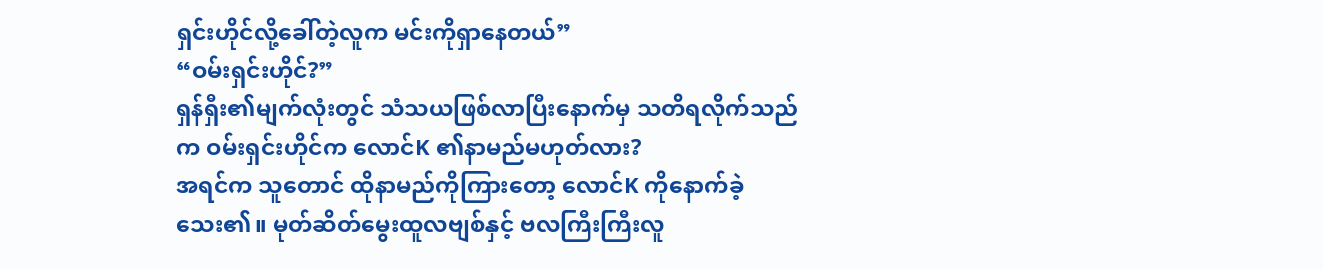ရှင်းဟိုင်လို့ခေါ်တဲ့လူက မင်းကိုရှာနေတယ်”
“ဝမ်းရှင်းဟိုင်?”
ရှန်ရှီး၏မျက်လုံးတွင် သံသယဖြစ်လာပြီးနောက်မှ သတိရလိုက်သည်က ဝမ်းရှင်းဟိုင်က လောင်K ၏နာမည်မဟုတ်လား?
အရင်က သူတောင် ထိုနာမည်ကိုကြားတော့ လောင်K ကိုနောက်ခဲ့သေး၏။ မုတ်ဆိတ်မွေးထူလဗျစ်နှင့် ဗလကြီးကြီးလူ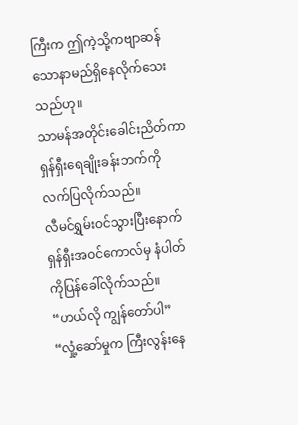ကြီးက ဤကဲ့သို့ကဗျာဆန်သောနာမည်ရှိနေလိုက်သေးသည်ဟု။
သာမန်အတိုင်းခေါင်းညိတ်ကာ ရှန်ရှီးရေချိုးခန်းဘက်ကို လက်ပြလိုက်သည်။
လီမင်ရွှမ်းဝင်သွားပြီးနောက် ရှန်ရှီးအဝင်ကောလ်မှ နံပါတ်ကိုပြန်ခေါ်လိုက်သည်။
“ဟယ်လို ကျွန်တော်ပါ”
“လှုံ့ဆော်မှုက ကြီးလွန်းနေ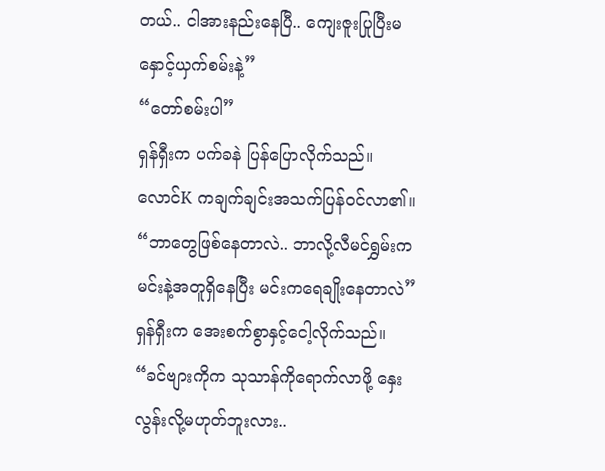တယ်.. ငါအားနည်းနေပြီ.. ကျေးဇူးပြုပြီးမနှောင့်ယှက်စမ်းနဲ့”
“တော်စမ်းပါ”
ရှန်ရှီးက ပက်ခနဲ ပြန်ပြောလိုက်သည်။
လောင်K ကချက်ချင်းအသက်ပြန်ဝင်လာ၏။
“ဘာတွေဖြစ်နေတာလဲ.. ဘာလို့လီမင်ရွှမ်းက မင်းနဲ့အတူရှိနေပြီး မင်းကရေချိုးနေတာလဲ”
ရှန်ရှီးက အေးစက်စွာနှင့်ငေါ့လိုက်သည်။
“ခင်ဗျားကိုက သုသာန်ကိုရောက်လာဖို့ နှေးလွန်းလို့မဟုတ်ဘူးလား..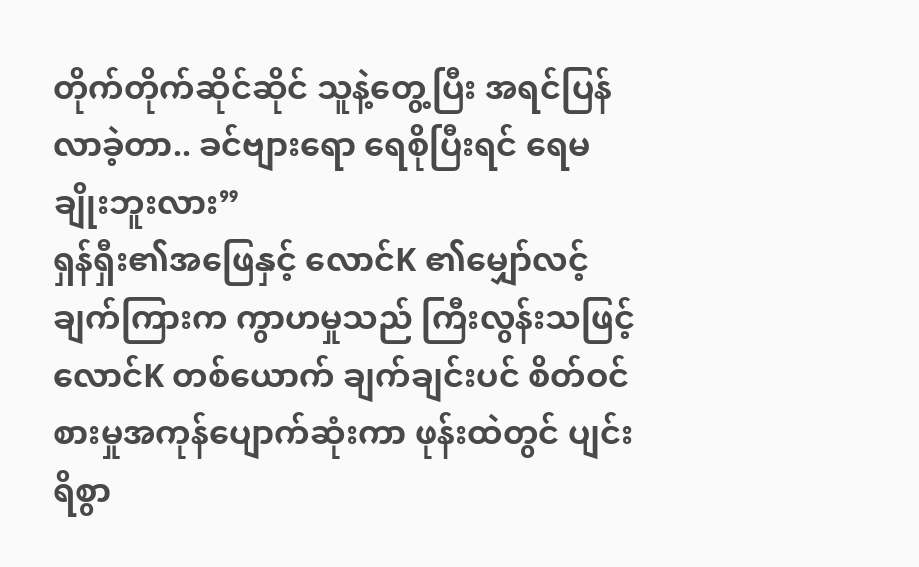တိုက်တိုက်ဆိုင်ဆိုင် သူနဲ့တွေ့ပြီး အရင်ပြန်လာခဲ့တာ.. ခင်ဗျားရော ရေစိုပြီးရင် ရေမချိုးဘူးလား”
ရှန်ရှီး၏အဖြေနှင့် လောင်K ၏မျှော်လင့်ချက်ကြားက ကွာဟမှုသည် ကြီးလွန်းသဖြင့် လောင်K တစ်ယောက် ချက်ချင်းပင် စိတ်ဝင်စားမှုအကုန်ပျောက်ဆုံးကာ ဖုန်းထဲတွင် ပျင်းရိစွာ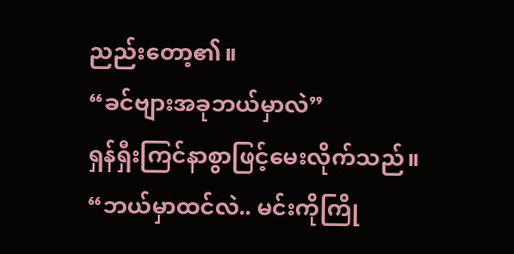ညည်းတော့၏။
“ခင်ဗျားအခုဘယ်မှာလဲ”
ရှန်ရှီးကြင်နာစွာဖြင့်မေးလိုက်သည်။
“ဘယ်မှာထင်လဲ.. မင်းကိုကြို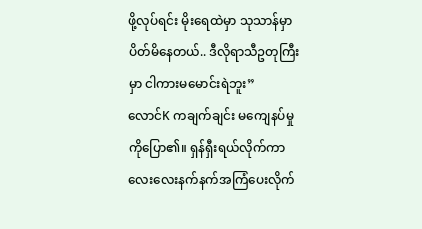ဖို့လုပ်ရင်း မိုးရေထဲမှာ သုသာန်မှာပိတ်မိနေတယ်.. ဒီလိုရာသီဥတုကြီးမှာ ငါကားမမောင်းရဲဘူး”
လောင်K ကချက်ချင်း မကျေနပ်မှုကိုပြော၏။ ရှန်ရှီးရယ်လိုက်ကာ လေးလေးနက်နက်အကြံပေးလိုက်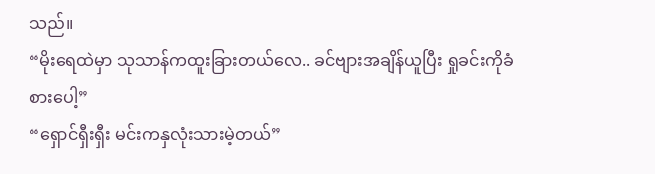သည်။
“မိုးရေထဲမှာ သုသာန်ကထူးခြားတယ်လေ.. ခင်ဗျားအချိန်ယူပြီး ရှုခင်းကိုခံစားပေါ့”
“ရှောင်ရှီးရှီး မင်းကနှလုံးသားမဲ့တယ်”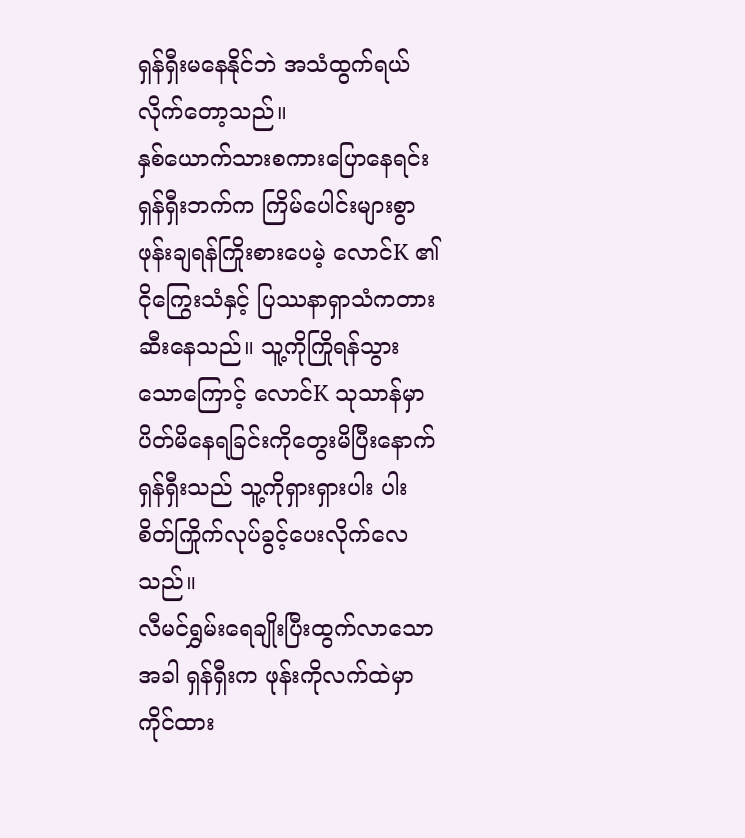ရှန်ရှီးမနေနိုင်ဘဲ အသံထွက်ရယ်လိုက်တော့သည်။
နှစ်ယောက်သားစကားပြောနေရင်း ရှန်ရှီးဘက်က ကြိမ်ပေါင်းများစွာ ဖုန်းချရန်ကြိုးစားပေမဲ့ လောင်K ၏ငိုကြွေးသံနှင့် ပြဿနာရှာသံကတားဆီးနေသည်။ သူ့ကိုကြိုရန်သွားသောကြောင့် လောင်K သုသာန်မှာပိတ်မိနေရခြင်းကိုတွေးမိပြီးနောက် ရှန်ရှီးသည် သူ့ကိုရှားရှားပါး ပါးစိတ်ကြိုက်လုပ်ခွင့်ပေးလိုက်လေသည်။
လီမင်ရွှမ်းရေချိုးပြီးထွက်လာသောအခါ ရှန်ရှီးက ဖုန်းကိုလက်ထဲမှာကိုင်ထား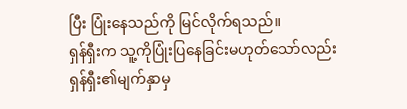ပြီး ပြုံးနေသည်ကို မြင်လိုက်ရသည်။
ရှန်ရှီးက သူ့ကိုပြုံးပြနေခြင်းမဟုတ်သော်လည်း ရှန်ရှီး၏မျက်နှာမှ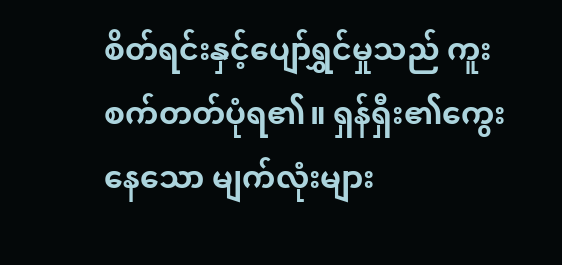စိတ်ရင်းနှင့်ပျော်ရွှင်မှုသည် ကူးစက်တတ်ပုံရ၏။ ရှန်ရှီး၏ကွေးနေသော မျက်လုံးများ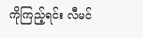ကိုကြည့်ရင်း လီမင်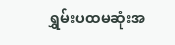ရွှမ်းပထမဆုံးအ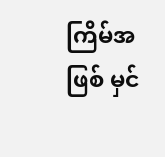ကြိမ်အဖြစ် မှင်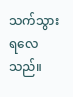သက်သွားရလေသည်။